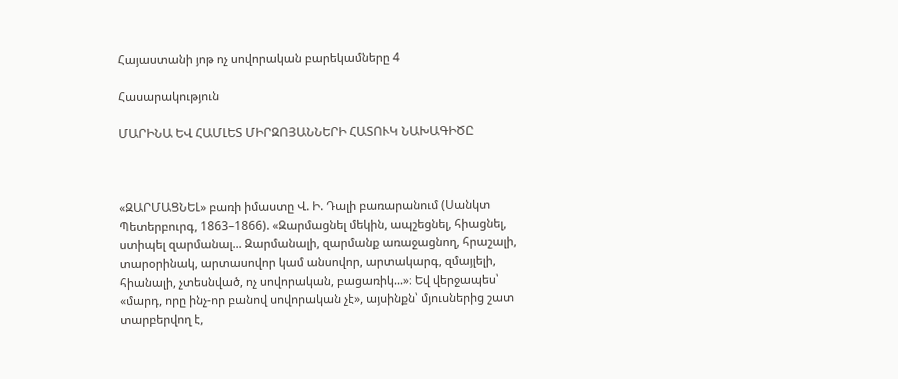Հայաստանի յոթ ոչ սովորական բարեկամները 4

Հասարակություն

ՄԱՐԻՆԱ ԵՎ ՀԱՄԼԵՏ ՄԻՐԶՈՅԱՆՆԵՐԻ ՀԱՏՈՒԿ ՆԱԽԱԳԻԾԸ



«ԶԱՐՄԱՑՆԵԼ» բառի իմաստը Վ. Ի. Դալի բառարանում (Սանկտ Պետերբուրգ, 1863–1866). «Զարմացնել մեկին, ապշեցնել, հիացնել, ստիպել զարմանալ... Զարմանալի, զարմանք առաջացնող, հրաշալի, տարօրինակ, արտասովոր կամ անսովոր, արտակարգ, զմայլելի, հիանալի, չտեսնված, ոչ սովորական, բացառիկ...»։ Եվ վերջապես՝ «մարդ, որը ինչ-որ բանով սովորական չէ», այսինքն՝ մյուսներից շատ տարբերվող է,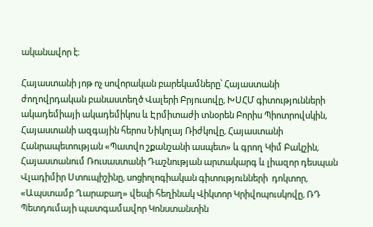ականավոր է։

Հայաստանի յոթ ոչ սովորական բարեկամները՝ Հայաստանի ժողովրդական բանաստեղծ Վալերի Բրյուսովը, ԽՍՀՄ գիտությունների ակադեմիայի ակադեմիկոս և Էրմիտաժի տնօրեն Բորիս Պիոտրովսկին, Հայաստանի ազգային հերոս Նիկոլայ Ռիժկովը, Հայաստանի Հանրապետության «Պատվո շքանշանի ասպետ» և գրող Կիմ Բակշին, Հայաստանում Ռուսաստանի Դաշնության արտակարգ և լիազոր դեսպան Վլադիմիր Ստուպիշինը, սոցիոլոգիական գիտությունների  դոկտոր, «Ապստամբ Ղարաբաղ» վեպի հեղինակ Վիկտոր Կրիվոպուսկովը, ՌԴ Պետդումայի պատգամավոր Կոնստանտին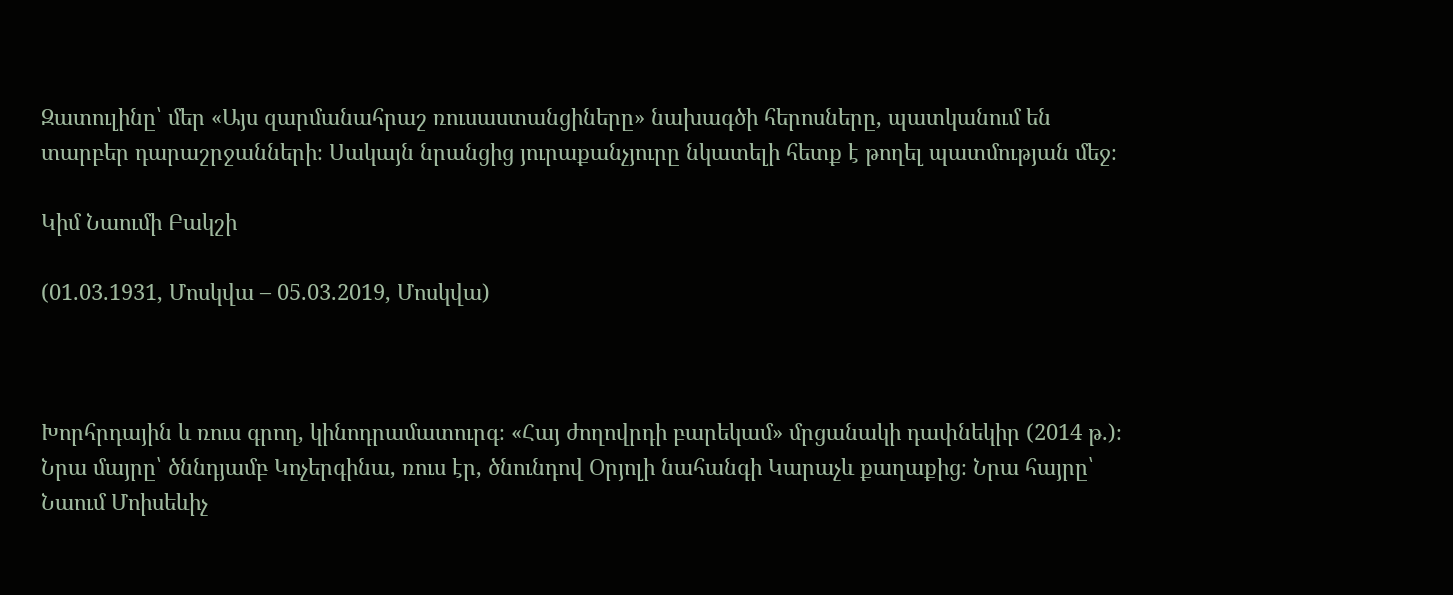Զատուլինը՝ մեր «Այս զարմանահրաշ ռուսաստանցիները» նախագծի հերոսները, պատկանում են տարբեր դարաշրջանների։ Սակայն նրանցից յուրաքանչյուրը նկատելի հետք է թողել պատմության մեջ։

Կիմ Նաումի Բակշի

(01.03.1931, Մոսկվա – 05.03.2019, Մոսկվա)



Խորհրդային և ռուս գրող, կինոդրամատուրգ։ «Հայ ժողովրդի բարեկամ» մրցանակի դափնեկիր (2014 թ.)։ Նրա մայրը՝ ծննդյամբ Կոչերգինա, ռուս էր, ծնունդով Օրյոլի նահանգի Կարաչև քաղաքից։ Նրա հայրը՝ Նաում Մոիսեևիչ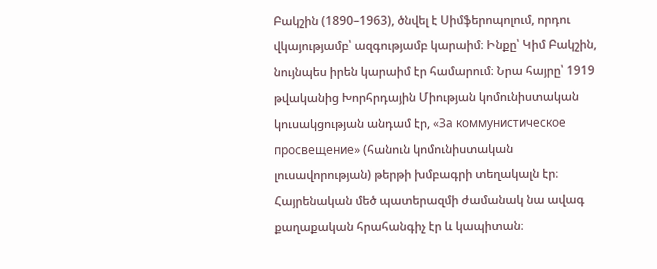Բակշին (1890–1963), ծնվել է Սիմֆերոպոլում, որդու վկայությամբ՝ ազգությամբ կարաիմ։ Ինքը՝ Կիմ Բակշին, նույնպես իրեն կարաիմ էր համարում։ Նրա հայրը՝ 1919 թվականից Խորհրդային Միության կոմունիստական կուսակցության անդամ էր, «За коммунистическое просвещение» (հանուն կոմունիստական լուսավորության) թերթի խմբագրի տեղակալն էր։ Հայրենական մեծ պատերազմի ժամանակ նա ավագ քաղաքական հրահանգիչ էր և կապիտան։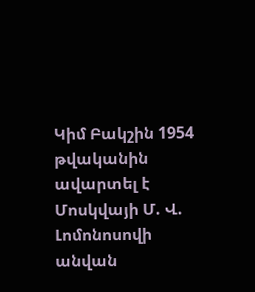Կիմ Բակշին 1954 թվականին ավարտել է Մոսկվայի Մ. Վ. Լոմոնոսովի անվան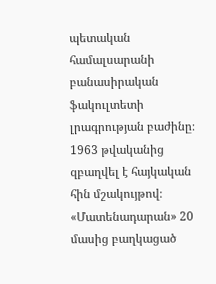պետական համալսարանի բանասիրական ֆակուլտետի լրագրության բաժինը։ 1963 թվականից զբաղվել է հայկական հին մշակույթով։ «Մատենադարան» 20 մասից բաղկացած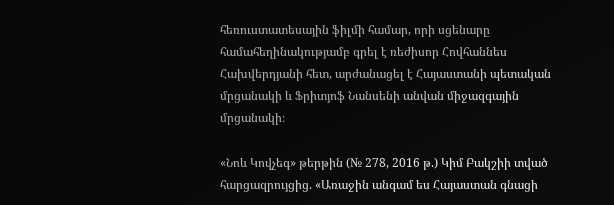հեռուստատեսային ֆիլմի համար, որի սցենարը համահեղինակությամբ գրել է ռեժիսոր Հովհաննես Հախվերդյանի հետ, արժանացել է Հայաստանի պետական մրցանակի և Ֆրիտյոֆ Նանսենի անվան միջազգային մրցանակի։

«Նոև Կովչեգ» թերթին (№ 278, 2016 թ.) Կիմ Բակշիի տված հարցազրույցից. «Առաջին անգամ ես Հայաստան գնացի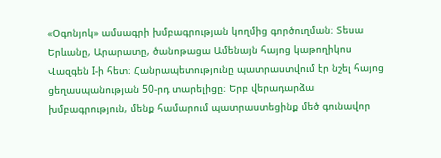«Օգոնյոկ» ամսագրի խմբագրության կողմից գործուղման։ Տեսա Երևանը, Արարատը, ծանոթացա Ամենայն հայոց կաթողիկոս Վազգեն I-ի հետ։ Հանրապետությունը պատրաստվում էր նշել հայոց ցեղասպանության 50-րդ տարելիցը։ Երբ վերադարձա խմբագրություն, մենք համարում պատրաստեցինք մեծ գունավոր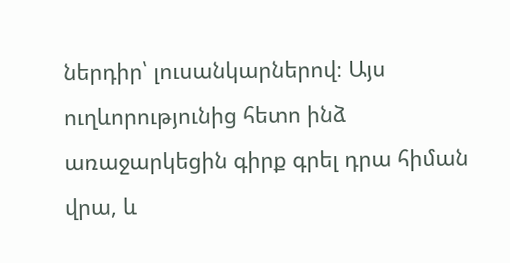ներդիր՝ լուսանկարներով։ Այս ուղևորությունից հետո ինձ առաջարկեցին գիրք գրել դրա հիման վրա, և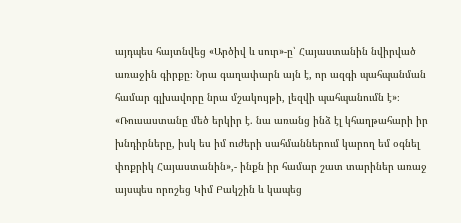այդպես հայտնվեց «Արծիվ և սուր»-ը՝ Հայաստանին նվիրված առաջին գիրքը։ Նրա գաղափարն այն է, որ ազգի պահպանման համար գլխավորը նրա մշակույթի, լեզվի պահպանումն է»։ «Ռուսաստանը մեծ երկիր է. նա առանց ինձ էլ կհաղթահարի իր խնդիրները, իսկ ես իմ ուժերի սահմաններում կարող եմ օգնել փոքրիկ Հայաստանին»,- ինքն իր համար շատ տարիներ առաջ այսպես որոշեց Կիմ Բակշին և կապեց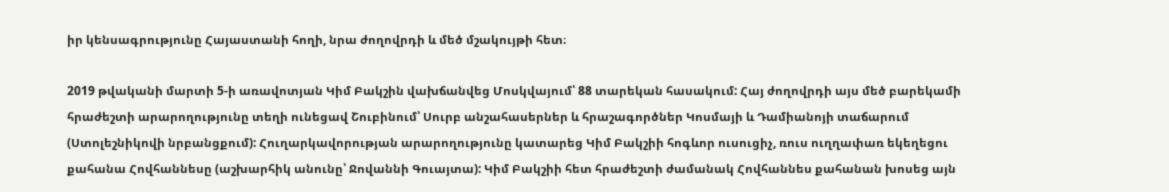իր կենսագրությունը Հայաստանի հողի, նրա ժողովրդի և մեծ մշակույթի հետ։

2019 թվականի մարտի 5-ի առավոտյան Կիմ Բակշին վախճանվեց Մոսկվայում՝ 88 տարեկան հասակում: Հայ ժողովրդի այս մեծ բարեկամի հրաժեշտի արարողությունը տեղի ունեցավ Շուբինում՝ Սուրբ անշահասերներ և հրաշագործներ Կոսմայի և Դամիանոյի տաճարում (Ստոլեշնիկովի նրբանցքում): Հուղարկավորության արարողությունը կատարեց Կիմ Բակշիի հոգևոր ուսուցիչ, ռուս ուղղափառ եկեղեցու քահանա Հովհաննեսը (աշխարհիկ անունը՝ Ջովաննի Գուայտա): Կիմ Բակշիի հետ հրաժեշտի ժամանակ Հովհաննես քահանան խոսեց այն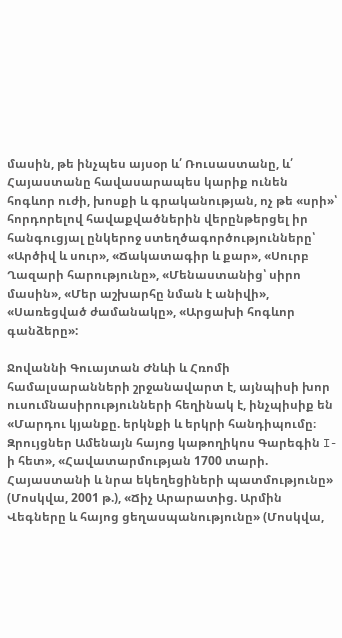մասին, թե ինչպես այսօր և՛ Ռուսաստանը, և՛ Հայաստանը հավասարապես կարիք ունեն հոգևոր ուժի, խոսքի և գրականության, ոչ թե «սրի»՝ հորդորելով հավաքվածներին վերընթերցել իր հանգուցյալ ընկերոջ ստեղծագործությունները՝ «Արծիվ և սուր», «Ճակատագիր և քար», «Սուրբ Ղազարի հարությունը», «Մենաստանից՝ սիրո մասին», «Մեր աշխարհը նման է անիվի», «Սառեցված ժամանակը», «Արցախի հոգևոր գանձերը»:

Ջովաննի Գուայտան Ժնևի և Հռոմի համալսարանների շրջանավարտ է, այնպիսի խոր ուսումնասիրությունների հեղինակ է, ինչպիսիք են «Մարդու կյանքը. երկնքի և երկրի հանդիպումը։ Զրույցներ Ամենայն հայոց կաթողիկոս Գարեգին I-ի հետ», «Հավատարմության 1700 տարի. Հայաստանի և նրա եկեղեցիների պատմությունը» (Մոսկվա, 2001 թ.), «Ճիչ Արարատից. Արմին Վեգները և հայոց ցեղասպանությունը» (Մոսկվա,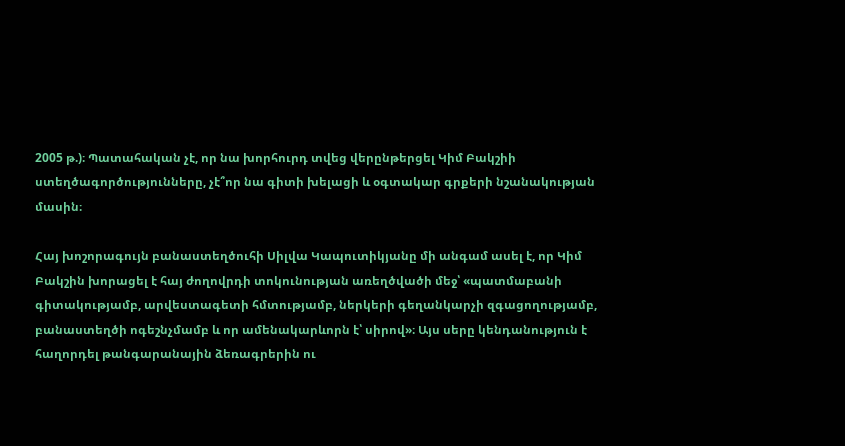2005 թ.)։ Պատահական չէ, որ նա խորհուրդ տվեց վերընթերցել Կիմ Բակշիի ստեղծագործությունները, չէ՞որ նա գիտի խելացի և օգտակար գրքերի նշանակության մասին։

Հայ խոշորագույն բանաստեղծուհի Սիլվա Կապուտիկյանը մի անգամ ասել է, որ Կիմ Բակշին խորացել է հայ ժողովրդի տոկունության առեղծվածի մեջ՝ «պատմաբանի գիտակությամբ, արվեստագետի հմտությամբ, ներկերի գեղանկարչի զգացողությամբ, բանաստեղծի ոգեշնչմամբ և որ ամենակարևորն է՝ սիրով»։ Այս սերը կենդանություն է հաղորդել թանգարանային ձեռագրերին ու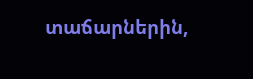տաճարներին,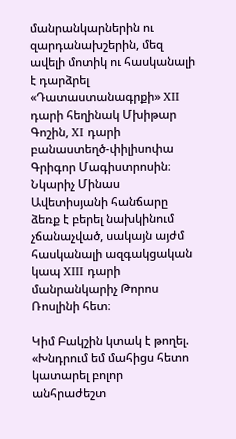մանրանկարներին ու զարդանախշերին, մեզ ավելի մոտիկ ու հասկանալի է դարձրել «Դատաստանագրքի» XII դարի հեղինակ Մխիթար Գոշին, XI դարի բանաստեղծ-փիլիսոփա Գրիգոր Մագիստրոսին։ Նկարիչ Մինաս Ավետիսյանի հանճարը ձեռք է բերել նախկինում չճանաչված, սակայն այժմ հասկանալի ազգակցական կապ XIII դարի մանրանկարիչ Թորոս Ռոսլինի հետ։

Կիմ Բակշին կտակ է թողել. «Խնդրում եմ մահիցս հետո կատարել բոլոր անհրաժեշտ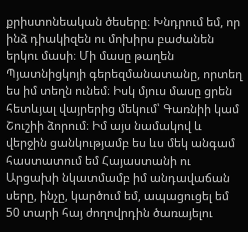քրիստոնեական ծեսերը։ Խնդրում եմ, որ ինձ դիակիզեն ու մոխիրս բաժանեն երկու մասի։ Մի մասը թաղեն Պյատնիցկոյի գերեզմանատանը, որտեղ ես իմ տեղն ունեմ։ Իսկ մյուս մասը ցրեն հետևյալ վայրերից մեկում՝ Գառնիի կամ  Շուշիի ձորում։ Իմ այս նամակով և վերջին ցանկությամբ ես ևս մեկ անգամ հաստատում եմ Հայաստանի ու Արցախի նկատմամբ իմ անդավաճան սերը, ինչը, կարծում եմ, ապացուցել եմ 50 տարի հայ ժողովրդին ծառայելու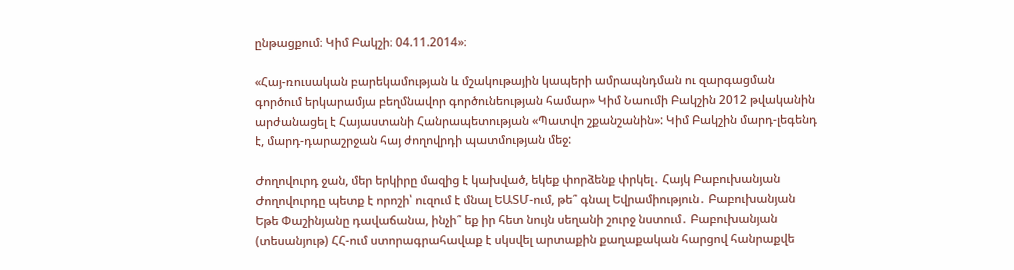ընթացքում։ Կիմ Բակշի։ 04.11.2014»։

«Հայ-ռուսական բարեկամության և մշակութային կապերի ամրապնդման ու զարգացման գործում երկարամյա բեղմնավոր գործունեության համար» Կիմ Նաումի Բակշին 2012 թվականին արժանացել է Հայաստանի Հանրապետության «Պատվո շքանշանին»: Կիմ Բակշին մարդ-լեգենդ է, մարդ-դարաշրջան հայ ժողովրդի պատմության մեջ:

Ժողովուրդ ջան, մեր երկիրը մազից է կախված, եկեք փորձենք փրկել․ Հայկ Բաբուխանյան Ժողովուրդը պետք է որոշի՝ ուզում է մնալ ԵԱՏՄ-ում, թե՞ գնալ Եվրամիություն․ Բաբուխանյան Եթե Փաշինյանը դավաճանա, ինչի՞ եք իր հետ նույն սեղանի շուրջ նստում․ Բաբուխանյան (տեսանյութ) ՀՀ-ում ստորագրահավաք է սկսվել արտաքին քաղաքական հարցով հանրաքվե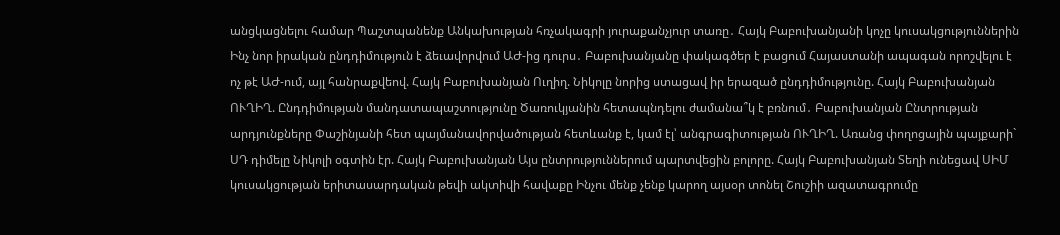անցկացնելու համար Պաշտպանենք Անկախության հռչակագրի յուրաքանչյուր տառը․ Հայկ Բաբուխանյանի կոչը կուսակցություններին Ինչ նոր իրական ընդդիմություն է ձեւավորվում ԱԺ-ից դուրս․ Բաբուխանյանը փակագծեր է բացում Հայաստանի ապագան որոշվելու է ոչ թէ ԱԺ-ում, այլ հանրաքվեով. Հայկ Բաբուխանյան Ուղիղ. Նիկոլը նորից ստացավ իր երազած ընդդիմությունը. Հայկ Բաբուխանյան ՈՒՂԻՂ. Ընդդիմության մանդատապաշտությունը Ծառուկյանին հետապնդելու ժամանա՞կ է բռնում․ Բաբուխանյան Ընտրության արդյունքները Փաշինյանի հետ պայմանավորվածության հետևանք է, կամ էլ՝ անգրագիտության ՈՒՂԻՂ. Առանց փողոցային պայքարի` ՍԴ դիմելը Նիկոլի օգտին էր. Հայկ Բաբուխանյան Այս ընտրություններում պարտվեցին բոլորը. Հայկ Բաբուխանյան Տեղի ունեցավ ՍԻՄ կուսակցության երիտասարդական թեվի ակտիվի հավաքը Ինչու մենք չենք կարող այսօր տոնել Շուշիի ազատագրումը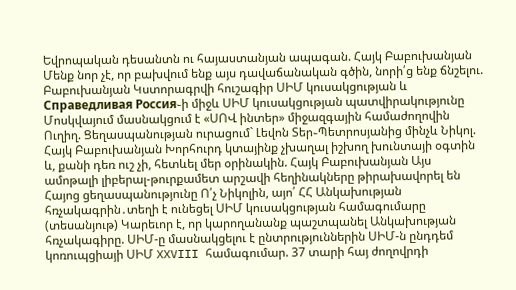Եվրոպական դեսանտն ու հայաստանյան ապագան. Հայկ Բաբուխանյան Մենք նոր չէ, որ բախվում ենք այս դավաճանական գծին, նորի՛ց ենք ճնշելու. Բաբուխանյան Կստորագրվի հուշագիր ՍԻՄ կուսակցության և Справедливая Россия֊ի միջև ՍԻՄ կուսակցության պատվիրակությունը Մոսկվայում մասնակցում է «ՍՈՎ ինտեր» միջազգային համաժողովին Ուղիղ. Ցեղասպանության ուրացում` Լեվոն Տեր֊Պետրոսյանից մինչև Նիկոլ. Հայկ Բաբուխանյան Խորհուրդ կտայինք չխաղալ իշխող խունտայի օգտին և, քանի դեռ ուշ չի, հետևել մեր օրինակին. Հայկ Բաբուխանյան Այս ամոթալի լիբերալ-թուրքամետ արշավի հեղինակները թիրախավորել են Հայոց ցեղասպանությունը Ո՛չ Նիկոլին, այո՛ ՀՀ Անկախության հռչակագրին․տեղի է ունեցել ՍԻՄ կուսակցության համագումարը (տեսանյութ) Կարեւոր է, որ կարողանանք պաշտպանել Անկախության հռչակագիրը. ՍԻՄ-ը մասնակցելու է ընտրություններին ՍԻՄ-ն ընդդեմ կոռուպցիայի ՍԻՄ XXVIII համագումար. 37 տարի հայ ժողովրդի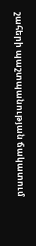շահերի պաշտպանության ճակատում